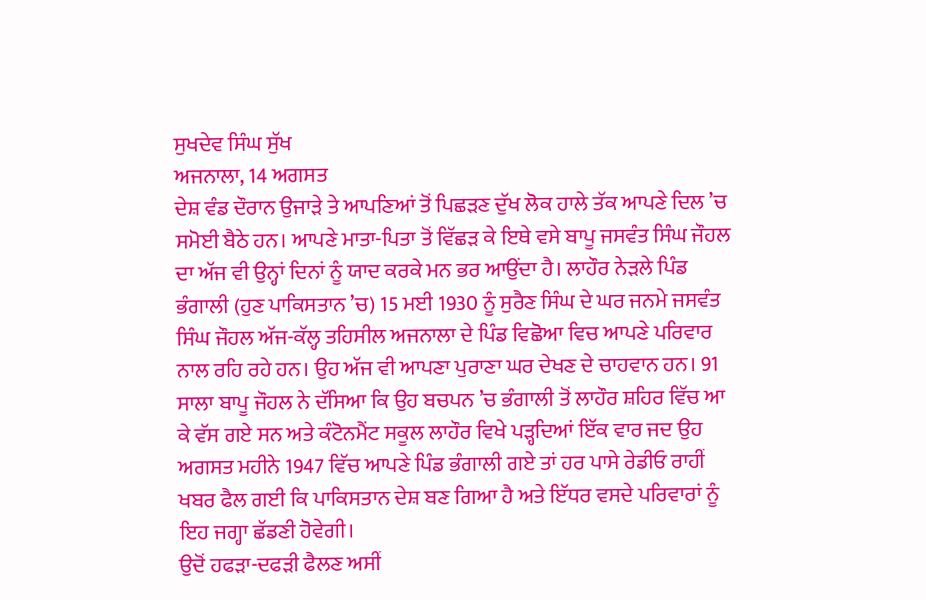ਸੁਖਦੇਵ ਸਿੰਘ ਸੁੱਖ
ਅਜਨਾਲਾ, 14 ਅਗਸਤ
ਦੇਸ਼ ਵੰਡ ਦੌਰਾਨ ਉਜਾੜੇ ਤੇ ਆਪਣਿਆਂ ਤੋਂ ਪਿਛੜਣ ਦੁੱਖ ਲੋਕ ਹਾਲੇ ਤੱਕ ਆਪਣੇ ਦਿਲ ’ਚ ਸਮੋਈ ਬੈਠੇ ਹਨ। ਆਪਣੇ ਮਾਤਾ-ਪਿਤਾ ਤੋਂ ਵਿੱਛੜ ਕੇ ਇਥੇ ਵਸੇ ਬਾਪੂ ਜਸਵੰਤ ਸਿੰਘ ਜੌਹਲ ਦਾ ਅੱਜ ਵੀ ਉਨ੍ਹਾਂ ਦਿਨਾਂ ਨੂੰ ਯਾਦ ਕਰਕੇ ਮਨ ਭਰ ਆਉਂਦਾ ਹੈ। ਲਾਹੌਰ ਨੇੜਲੇ ਪਿੰਡ ਭੰਗਾਲੀ (ਹੁਣ ਪਾਕਿਸਤਾਨ ’ਚ) 15 ਮਈ 1930 ਨੂੰ ਸੁਰੈਣ ਸਿੰਘ ਦੇ ਘਰ ਜਨਮੇ ਜਸਵੰਤ ਸਿੰਘ ਜੌਹਲ ਅੱਜ-ਕੱਲ੍ਹ ਤਹਿਸੀਲ ਅਜਨਾਲਾ ਦੇ ਪਿੰਡ ਵਿਛੋਆ ਵਿਚ ਆਪਣੇ ਪਰਿਵਾਰ ਨਾਲ ਰਹਿ ਰਹੇ ਹਨ। ਉਹ ਅੱਜ ਵੀ ਆਪਣਾ ਪੁਰਾਣਾ ਘਰ ਦੇਖਣ ਦੇ ਚਾਹਵਾਨ ਹਨ। 91 ਸਾਲਾ ਬਾਪੂ ਜੌਹਲ ਨੇ ਦੱਸਿਆ ਕਿ ਉਹ ਬਚਪਨ ’ਚ ਭੰਗਾਲੀ ਤੋਂ ਲਾਹੌਰ ਸ਼ਹਿਰ ਵਿੱਚ ਆ ਕੇ ਵੱਸ ਗਏ ਸਨ ਅਤੇ ਕੰਟੋਨਮੈਂਟ ਸਕੂਲ ਲਾਹੌਰ ਵਿਖੇ ਪੜ੍ਹਦਿਆਂ ਇੱਕ ਵਾਰ ਜਦ ਉਹ ਅਗਸਤ ਮਹੀਨੇ 1947 ਵਿੱਚ ਆਪਣੇ ਪਿੰਡ ਭੰਗਾਲੀ ਗਏ ਤਾਂ ਹਰ ਪਾਸੇ ਰੇਡੀਓ ਰਾਹੀਂ ਖਬਰ ਫੈਲ ਗਈ ਕਿ ਪਾਕਿਸਤਾਨ ਦੇਸ਼ ਬਣ ਗਿਆ ਹੈ ਅਤੇ ਇੱਧਰ ਵਸਦੇ ਪਰਿਵਾਰਾਂ ਨੂੰ ਇਹ ਜਗ੍ਹਾ ਛੱਡਣੀ ਹੋਵੇਗੀ।
ਉਦੋਂ ਹਫੜਾ-ਦਫੜੀ ਫੈਲਣ ਅਸੀਂ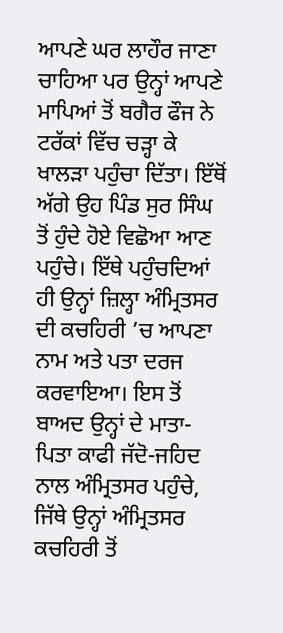ਆਪਣੇ ਘਰ ਲਾਹੌਰ ਜਾਣਾ ਚਾਹਿਆ ਪਰ ਉਨ੍ਹਾਂ ਆਪਣੇ ਮਾਪਿਆਂ ਤੋਂ ਬਗੈਰ ਫੌਜ ਨੇ ਟਰੱਕਾਂ ਵਿੱਚ ਚੜ੍ਹਾ ਕੇ ਖਾਲੜਾ ਪਹੁੰਚਾ ਦਿੱਤਾ। ਇੱਥੋਂ ਅੱਗੇ ਉਹ ਪਿੰਡ ਸੁਰ ਸਿੰਘ ਤੋਂ ਹੁੰਦੇ ਹੋਏ ਵਿਛੋਆ ਆਣ ਪਹੁੰਚੇ। ਇੱਥੇ ਪਹੁੰਚਦਿਆਂ ਹੀ ਉਨ੍ਹਾਂ ਜ਼ਿਲ੍ਹਾ ਅੰਮ੍ਰਿਤਸਰ ਦੀ ਕਚਹਿਰੀ ’ਚ ਆਪਣਾ ਨਾਮ ਅਤੇ ਪਤਾ ਦਰਜ ਕਰਵਾਇਆ। ਇਸ ਤੋਂ ਬਾਅਦ ਉਨ੍ਹਾਂ ਦੇ ਮਾਤਾ-ਪਿਤਾ ਕਾਫੀ ਜੱਦੋ-ਜਹਿਦ ਨਾਲ ਅੰਮ੍ਰਿਤਸਰ ਪਹੁੰਚੇ, ਜਿੱਥੇ ਉਨ੍ਹਾਂ ਅੰਮ੍ਰਿਤਸਰ ਕਚਹਿਰੀ ਤੋਂ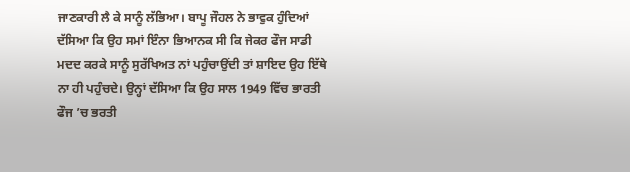ਜਾਣਕਾਰੀ ਲੈ ਕੇ ਸਾਨੂੰ ਲੱਭਿਆ। ਬਾਪੂ ਜੌਹਲ ਨੇ ਭਾਵੁਕ ਹੁੰਦਿਆਂ ਦੱਸਿਆ ਕਿ ਉਹ ਸਮਾਂ ਇੰਨਾ ਭਿਆਨਕ ਸੀ ਕਿ ਜੇਕਰ ਫੌਜ ਸਾਡੀ ਮਦਦ ਕਰਕੇ ਸਾਨੂੰ ਸੁਰੱਖਿਅਤ ਨਾਂ ਪਹੁੰਚਾਉਂਦੀ ਤਾਂ ਸ਼ਾਇਦ ਉਹ ਇੱਥੇ ਨਾ ਹੀ ਪਹੁੰਚਦੇ। ਉਨ੍ਹਾਂ ਦੱਸਿਆ ਕਿ ਉਹ ਸਾਲ 1949 ਵਿੱਚ ਭਾਰਤੀ ਫੌਜ ’ਚ ਭਰਤੀ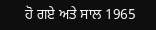ਹੋ ਗਏ ਅਤੇ ਸਾਲ 1965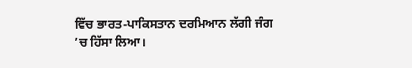ਵਿੱਚ ਭਾਰਤ-ਪਾਕਿਸਤਾਨ ਦਰਮਿਆਨ ਲੱਗੀ ਜੰਗ ’ਚ ਹਿੱਸਾ ਲਿਆ।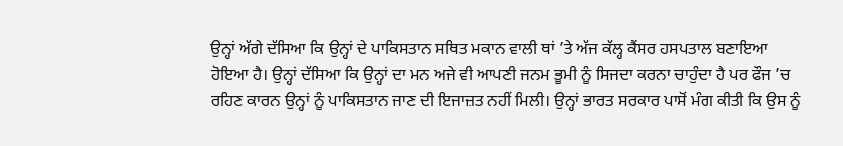ਉਨ੍ਹਾਂ ਅੱਗੇ ਦੱਸਿਆ ਕਿ ਉਨ੍ਹਾਂ ਦੇ ਪਾਕਿਸਤਾਨ ਸਥਿਤ ਮਕਾਨ ਵਾਲੀ ਥਾਂ ’ਤੇ ਅੱਜ ਕੱਲ੍ਹ ਕੈਂਸਰ ਹਸਪਤਾਲ ਬਣਾਇਆ ਹੋਇਆ ਹੈ। ਉਨ੍ਹਾਂ ਦੱਸਿਆ ਕਿ ਉਨ੍ਹਾਂ ਦਾ ਮਨ ਅਜੇ ਵੀ ਆਪਣੀ ਜਨਮ ਭੂਮੀ ਨੂੰ ਸਿਜਦਾ ਕਰਨਾ ਚਾਹੁੰਦਾ ਹੈ ਪਰ ਫੌਜ ’ਚ ਰਹਿਣ ਕਾਰਨ ਉਨ੍ਹਾਂ ਨੂੰ ਪਾਕਿਸਤਾਨ ਜਾਣ ਦੀ ਇਜਾਜ਼ਤ ਨਹੀਂ ਮਿਲੀ। ਉਨ੍ਹਾਂ ਭਾਰਤ ਸਰਕਾਰ ਪਾਸੋਂ ਮੰਗ ਕੀਤੀ ਕਿ ਉਸ ਨੂੰ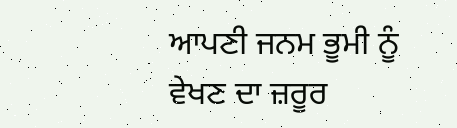ਆਪਣੀ ਜਨਮ ਭੂਮੀ ਨੂੰ ਵੇਖਣ ਦਾ ਜ਼ਰੂਰ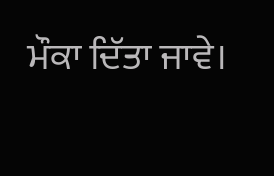ਮੌਕਾ ਦਿੱਤਾ ਜਾਵੇ।